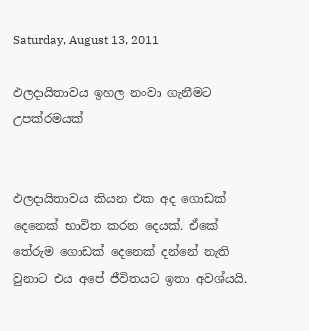Saturday, August 13, 2011

ඵලදායිතාවය ඉහල නංවා ගැනීමට උපක්රමයක්


ඵලදායිතාවය කියන එක අද ගොඩක් දෙනෙක් භාවිත කරන දෙයක්. ඒකේ තේරුම ගොඩක් දෙනෙක් දන්නේ නැති වුනාට එය අපේ ජීවිතයට ඉතා අවශ්යයි.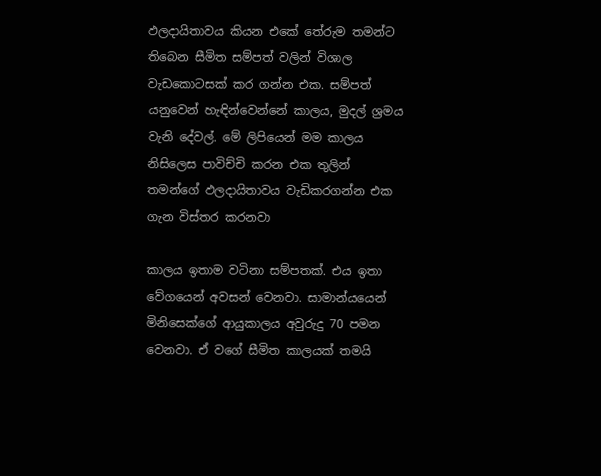ඵලදායිතාවය කියන එකේ තේරුම තමන්ට තිබෙන සීමිත සම්පත් වලින් විශාල වැඩකොටසක් කර ගන්න එක. සම්පත් යනුවෙන් හැඳින්වෙන්නේ කාලය, මුදල් ශ්‍රමය වැනි දේවල්. මේ ලිපියෙන් මම කාලය නිසිලෙස පාවිච්චි කරන එක තුලින් තමන්ගේ ඵලදායිතාවය වැඩිකරගන්න එක ගැන විස්තර කරනවා

කාලය ඉතාම වටිනා සම්පතක්. එය ඉතා වේගයෙන් අවසන් වෙනවා. සාමාන්යයෙන් මිනිසෙක්ගේ ආයුකාලය අවුරුදු 70 පමන වෙනවා. ඒ වගේ සීමිත කාලයක් තමයි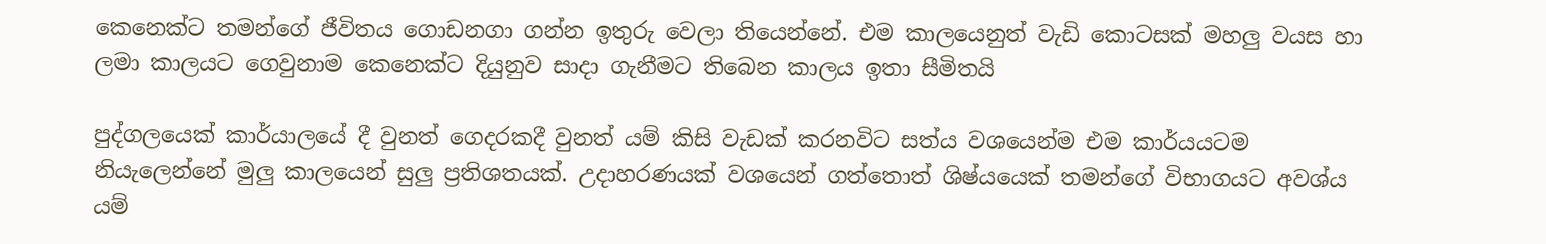කෙනෙක්ට තමන්ගේ ජීවිතය ගොඩනගා ගන්න ඉතුරු වෙලා තියෙන්නේ. එම කාලයෙනුත් වැඩි කොටසක් මහලු වයස හා ලමා කාලයට ගෙවුනාම කෙනෙක්ට දියුනුව සාදා ගැනීමට තිබෙන කාලය ඉතා සීමිතයි

පුද්ගලයෙක් කාර්යාලයේ දී වුනත් ගෙදරකදී වුනත් යම් කිසි වැඩක් කරනවිට සත්ය වශයෙන්ම එම කාර්යයටම නියැලෙන්නේ මුලු කාලයෙන් සුලු ප්‍රතිශතයක්. උදාහරණයක් වශයෙන් ගත්තොත් ශිෂ්යයෙක් තමන්ගේ විභාගයට අවශ්ය යම්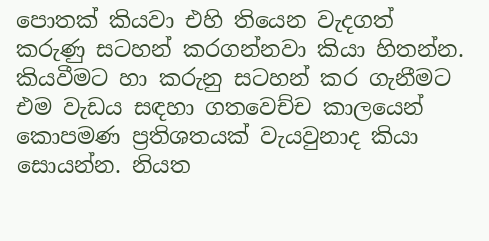පොතක් කියවා එහි තියෙන වැදගත් කරුණු සටහන් කරගන්නවා කියා හිතන්න. කියවීමට හා කරුනු සටහන් කර ගැනීමට එම වැඩය සඳහා ගතවෙච්ච කාලයෙන් කොපමණ ප්‍රතිශතයක් වැයවුනාද කියා සොයන්න. නියත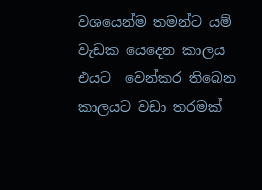වශයෙන්ම තමන්ට යම් වැඩක යෙදෙන කාලය එයට  වෙන්කර තිබෙන කාලයට වඩා තරමක්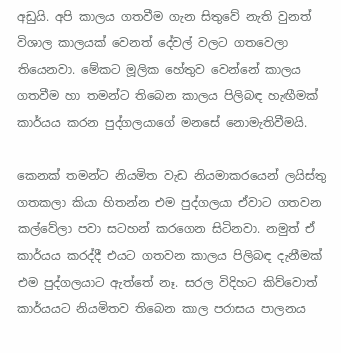අඩුයි. අපි කාලය ගතවීම ගැන සිතුවේ නැති වුනත් විශාල කාලයක් වෙනත් දේවල් වලට ගතවෙලා තියෙනවා. මේකට මූලික හේතුව වෙන්නේ කාලය ගතවීම හා තමන්ට තිබෙන කාලය පිලිබඳ හැඟීමක් කාර්යය කරන පුද්ගලයාගේ මනසේ නොමැතිවීමයි.

කෙනක් තමන්ට නියමිත වැඩ නියමාකරයෙන් ලයිස්තු ගතකලා කියා හිතන්න එම පුද්ගලයා ඒවාට ගතවන කල්වේලා පවා සටහන් කරගෙන සිටිනවා. නමුත් ඒ කාර්යය කරද්දී එයට ගතවන කාලය පිලිබඳ දැනීමක් එම පුද්ගලයාට ඇත්තේ නෑ. සරල විදිහට කිව්වොත් කාර්යයට නියමිතව තිබෙන කාල පරාසය පාලනය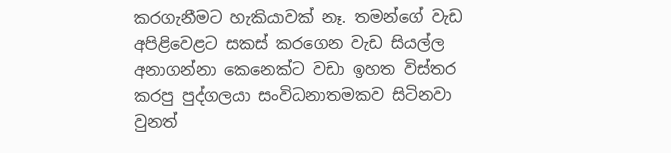කරගැනීමට හැකියාවක් නෑ. තමන්ගේ වැඩ අපිළිවෙළට සකස් කරගෙන වැඩ සියල්ල අනාගන්නා කෙනෙක්ට වඩා ඉහත විස්තර කරපු පුද්ගලයා සංවිධනාතමකව සිටිනවා වුනත්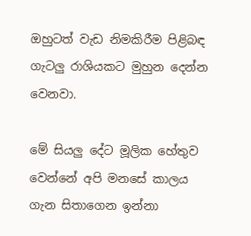ඔහුටත් වැඩ නිමකිරීම පිළිබඳ ගැටලු රාශියකට මුහුන දෙන්න වෙනවා.

මේ සියලු දේට මූලික හේතුව වෙන්නේ අපි මනසේ කාලය ගැන සිතාගෙන ඉන්නා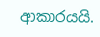ආකාරයයි.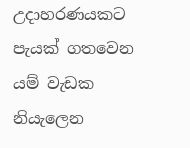උදාහරණයකට පැයක් ගතවෙන යම් වැඩක නියැලෙන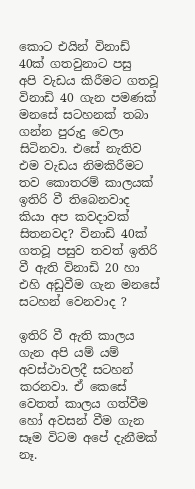කොට එයින් විනාඩ් 40ක් ගතවුනාට පසු  අපි වැඩය කිරීමට ගතවූ විනාඩි 40 ගැන පමණක් මනසේ සටහනක් තබා ගන්න පුරුදු වෙලා සිටිනවා. එසේ නැතිව එම වැඩය නිමකිරීමට තව කොතරම් කාලයක් ඉතිරි වී තිබෙනවාද කියා අප කවදාවක් සිතනවද? විනාඩි 40ක් ගතවූ පසුව තවත් ඉතිරි වී ඇති විනාඩි 20 හා එහි අඩුවීම ගැන මනසේ සටහන් වෙනවාද ?

ඉතිරි වී ඇති කාලය ගැන අපි යම් යම් අවස්ථාවලදී සටහන් කරනවා. ඒ කෙසේ වෙතත් කාලය ගත්වීම හෝ අවසන් වීම ගැන සෑම විටම අපේ දැනීමක් නෑ.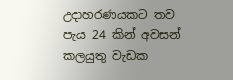උදාහරණයකට තව පැය 24 කින් අවසන් කලයුතු වැඩක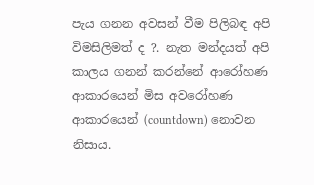පැය ගනන අවසන් වීම පිලිබඳ අපි විමසිලිමත් ද ?. නැත මන්දයත් අපි කාලය ගනන් කරන්නේ ආරෝහණ ආකාරයෙන් මිස අවරෝහණ ආකාරයෙන් (countdown) නොවන නිසාය.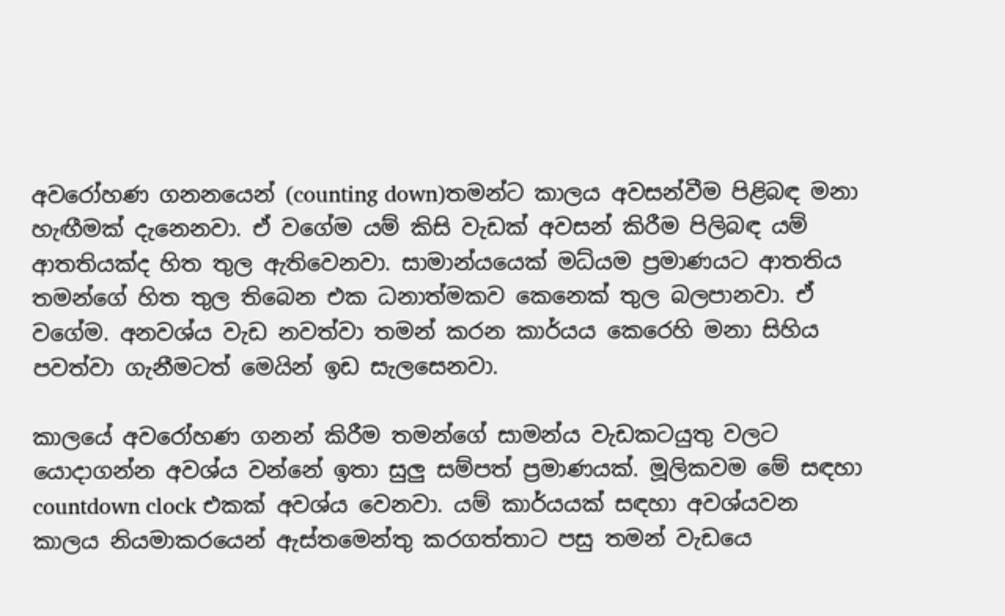අවරෝහණ ගනනයෙන් (counting down)තමන්ට කාලය අවසන්වීම පිළිබඳ මනා හැඟීමක් දැනෙනවා. ඒ වගේම යම් කිසි වැඩක් අවසන් කිරීම පිලිබඳ යම් ආතතියක්ද හිත තුල ඇතිවෙනවා. සාමාන්යයෙක් මධ්යම ප්‍රමාණයට ආතතිය තමන්ගේ හිත තුල තිබෙන එක ධනාත්මකව කෙනෙක් තුල බලපානවා. ඒ වගේම. අනවශ්ය වැඩ නවත්වා තමන් කරන කාර්යය කෙරෙහි මනා සිහිය පවත්වා ගැනීමටත් මෙයින් ඉඩ සැලසෙනවා.

කාලයේ අවරෝහණ ගනන් කිරීම තමන්ගේ සාමන්ය වැඩකටයුතු වලට යොදාගන්න අවශ්ය වන්නේ ඉතා සුලු සම්පත් ප්‍රමාණයක්. මූලිකවම මේ සඳහා countdown clock එකක් අවශ්ය වෙනවා. යම් කාර්යයක් සඳහා අවශ්යවන කාලය නියමාකරයෙන් ඇස්තමෙන්තු කරගත්තාට පසු තමන් වැඩයෙ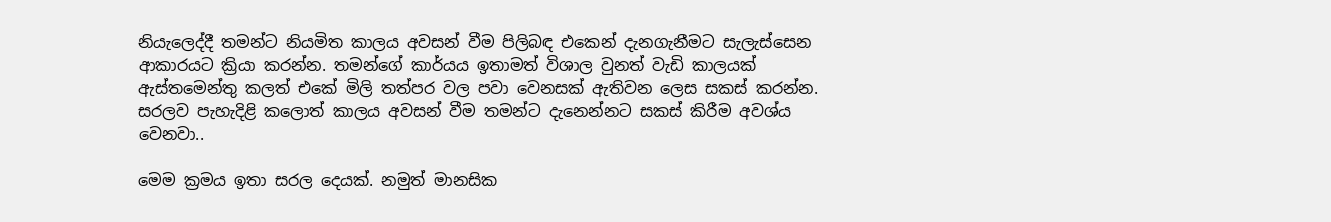නියැලෙද්දී තමන්ට නියමිත කාලය අවසන් වීම පිලිබඳ එකෙන් දැනගැනීමට සැලැස්සෙන ආකාරයට ක්‍රියා කරන්න. තමන්ගේ කාර්යය ඉතාමත් විශාල වුනත් වැඩි කාලයක් ඇස්තමෙන්තු කලත් එකේ මිලි තත්පර වල පවා වෙනසක් ඇතිවන ලෙස සකස් කරන්න. සරලව පැහැදිළි කලොත් කාලය අවසන් වීම තමන්ට දැනෙන්නට සකස් කිරීම අවශ්ය වෙනවා..

මෙම ක්‍රමය ඉතා සරල දෙයක්. නමුත් මානසික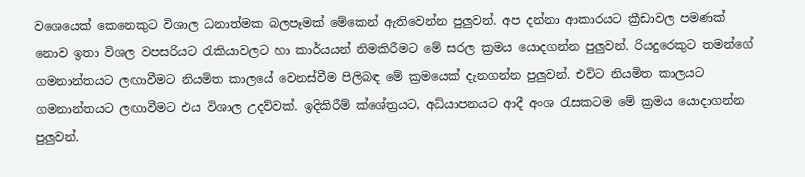වශෙයෙක් කෙනෙකුට විශාල ධනාත්මක බලපෑමක් මේකෙන් ඇතිවෙන්න පුලුවන්. අප දන්නා ආකාරයට ක්‍රීඩාවල පමණක් නොව ඉතා විශල වපසරියට රැකියාවලට හා කාර්යයන් නිමකිරීමට මේ සරල ක්‍රමය යොදගන්න පුලුවන්. රියදුරෙකුට තමන්ගේ ගමනාන්තයට ලඟාවීමට නියමිත කාලයේ වෙනස්වීම පිලිබඳ මේ ක්‍රමයෙක් දැනගන්න පුලුවන්. එවිට නියමිත කාලයට ගමනාන්තයට ලඟාවීමට එය විශාල උදව්වක්. ඉදිකිරීම් ක්ශේත්‍රයට, අධ්යාපනයට ආදී අංශ රැසකටම මේ ක්‍රමය යොදාගන්න පුලුවන්.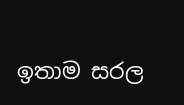ඉතාම සරල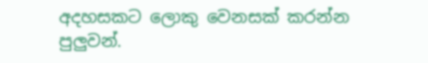අදහසකට ලොකු වෙනසක් කරන්න පුලුවන්.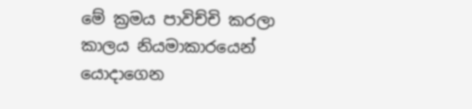මේ ක්‍රමය පාවිච්චි කරලා කාලය නියමාකාරයෙන් යොදාගෙන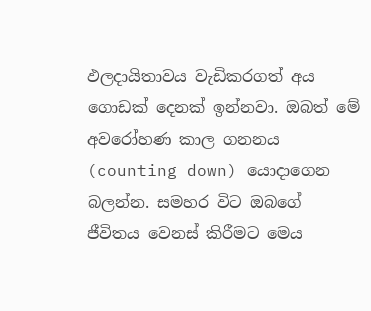ඵලදායිතාවය වැඩිකරගත් අය ගොඩක් දෙනක් ඉන්නවා. ඔබත් මේ අවරෝහණ කාල ගනනය (counting down) යොදාගෙන බලන්න. සමහර විට ඔබගේ ජීවිතය වෙනස් කිරීමට මෙය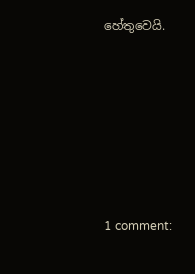හේතුවෙයි.










1 comment: